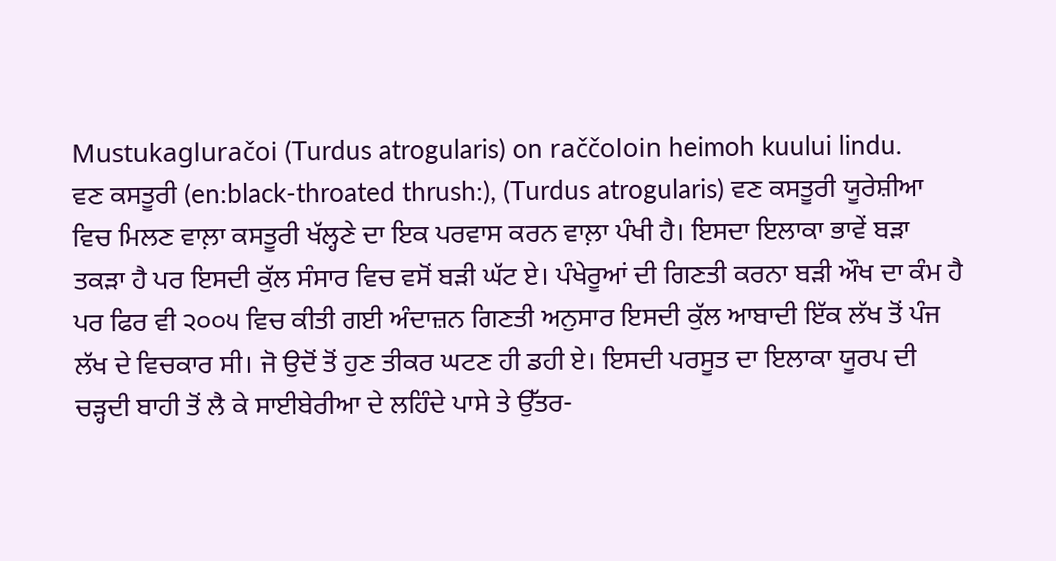Mustukagluračoi (Turdus atrogularis) on raččoloin heimoh kuului lindu.
ਵਣ ਕਸਤੂਰੀ (en:black-throated thrush:), (Turdus atrogularis) ਵਣ ਕਸਤੂਰੀ ਯੂਰੇਸ਼ੀਆ ਵਿਚ ਮਿਲਣ ਵਾਲ਼ਾ ਕਸਤੂਰੀ ਖੱਲ੍ਹਣੇ ਦਾ ਇਕ ਪਰਵਾਸ ਕਰਨ ਵਾਲ਼ਾ ਪੰਖੀ ਹੈ। ਇਸਦਾ ਇਲਾਕਾ ਭਾਵੇਂ ਬੜਾ ਤਕੜਾ ਹੈ ਪਰ ਇਸਦੀ ਕੁੱਲ ਸੰਸਾਰ ਵਿਚ ਵਸੋਂ ਬੜੀ ਘੱਟ ਏ। ਪੰਖੇਰੂਆਂ ਦੀ ਗਿਣਤੀ ਕਰਨਾ ਬੜੀ ਔਖ ਦਾ ਕੰਮ ਹੈ ਪਰ ਫਿਰ ਵੀ ੨੦੦੫ ਵਿਚ ਕੀਤੀ ਗਈ ਅੰਦਾਜ਼ਨ ਗਿਣਤੀ ਅਨੁਸਾਰ ਇਸਦੀ ਕੁੱਲ ਆਬਾਦੀ ਇੱਕ ਲੱਖ ਤੋਂ ਪੰਜ ਲੱਖ ਦੇ ਵਿਚਕਾਰ ਸੀ। ਜੋ ਉਦੋਂ ਤੋਂ ਹੁਣ ਤੀਕਰ ਘਟਣ ਹੀ ਡਹੀ ਏ। ਇਸਦੀ ਪਰਸੂਤ ਦਾ ਇਲਾਕਾ ਯੂਰਪ ਦੀ ਚੜ੍ਹਦੀ ਬਾਹੀ ਤੋਂ ਲੈ ਕੇ ਸਾਈਬੇਰੀਆ ਦੇ ਲਹਿੰਦੇ ਪਾਸੇ ਤੇ ਉੱਤਰ-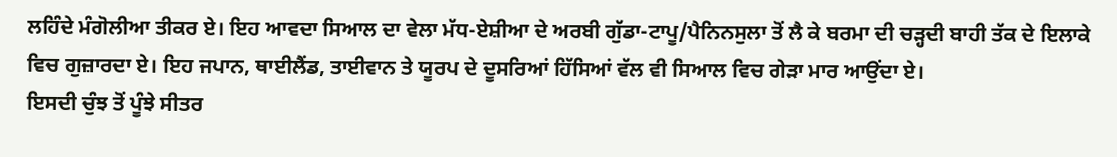ਲਹਿੰਦੇ ਮੰਗੋਲੀਆ ਤੀਕਰ ਏ। ਇਹ ਆਵਦਾ ਸਿਆਲ ਦਾ ਵੇਲਾ ਮੱਧ-ਏਸ਼ੀਆ ਦੇ ਅਰਬੀ ਗੁੱਡਾ-ਟਾਪੂ/ਪੈਨਿਨਸੁਲਾ ਤੋਂ ਲੈ ਕੇ ਬਰਮਾ ਦੀ ਚੜ੍ਹਦੀ ਬਾਹੀ ਤੱਕ ਦੇ ਇਲਾਕੇ ਵਿਚ ਗੁਜ਼ਾਰਦਾ ਏ। ਇਹ ਜਪਾਨ, ਥਾਈਲੈਂਡ, ਤਾਈਵਾਨ ਤੇ ਯੂਰਪ ਦੇ ਦੂਸਰਿਆਂ ਹਿੱਸਿਆਂ ਵੱਲ ਵੀ ਸਿਆਲ ਵਿਚ ਗੇੜਾ ਮਾਰ ਆਉਂਦਾ ਏ।
ਇਸਦੀ ਚੁੰਝ ਤੋਂ ਪੂੰਝੇ ਸੀਤਰ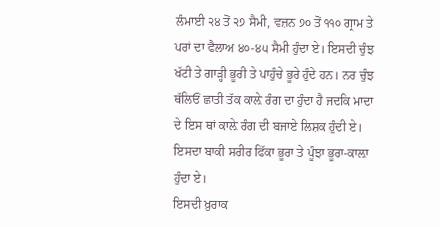ਲੰਮਾਈ ੨੪ ਤੋਂ ੨੭ ਸੈਮੀ, ਵਜ਼ਨ ੭੦ ਤੋਂ ੧੧੦ ਗ੍ਰਾਮ ਤੇ ਪਰਾਂ ਦਾ ਫੈਲਾਅ ੪੦-੪੫ ਸੈਮੀ ਹੁੰਦਾ ਏ। ਇਸਦੀ ਚੁੰਝ ਖੱਟੀ ਤੇ ਗਾੜ੍ਹੀ ਭੂਰੀ ਤੇ ਪਾਹੁੰਚੇ ਭੂਰੇ ਹੁੰਦੇ ਹਨ। ਨਰ ਚੁੰਝ ਥੱਲਿਓਂ ਛਾਤੀ ਤੱਕ ਕਾਲ਼ੇ ਰੰਗ ਦਾ ਹੁੰਦਾ ਹੈ ਜਦਕਿ ਮਾਦਾ ਦੇ ਇਸ ਥਾਂ ਕਾਲ਼ੇ ਰੰਗ ਦੀ ਬਜਾਏ ਲਿਸ਼ਕ ਹੁੰਦੀ ਏ। ਇਸਦਾ ਬਾਕੀ ਸਰੀਰ ਫਿੱਕਾ ਭੂਰਾ ਤੇ ਪੂੰਝਾ ਭੂਰਾ-ਕਾਲ਼ਾ ਹੁੰਦਾ ਏ।
ਇਸਦੀ ਖ਼ੁਰਾਕ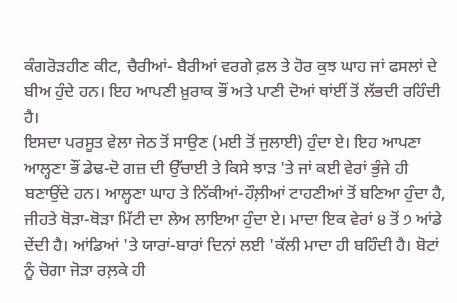ਕੰਗਰੋੜਹੀਣ ਕੀਟ, ਚੈਰੀਆਂ- ਬੈਰੀਆਂ ਵਰਗੇ ਫ਼ਲ ਤੇ ਹੋਰ ਕੁਝ ਘਾਹ ਜਾਂ ਫਸਲਾਂ ਦੇ ਬੀਅ ਹੁੰਦੇ ਹਨ। ਇਹ ਆਪਣੀ ਖ਼ੁਰਾਕ ਭੌਂ ਅਤੇ ਪਾਣੀ ਦੋਆਂ ਥਾਂਈਂ ਤੋਂ ਲੱਭਦੀ ਰਹਿੰਦੀ ਹੈ।
ਇਸਦਾ ਪਰਸੂਤ ਵੇਲਾ ਜੇਠ ਤੋਂ ਸਾਉਣ (ਮਈ ਤੋਂ ਜੁਲਾਈ) ਹੁੰਦਾ ਏ। ਇਹ ਆਪਣਾ ਆਲ੍ਹਣਾ ਭੌਂ ਡੇਢ-ਦੋ ਗਜ਼ ਦੀ ਉੱਚਾਈ ਤੇ ਕਿਸੇ ਝਾੜ 'ਤੇ ਜਾਂ ਕਈ ਵੇਰਾਂ ਭੁੰਜੇ ਹੀ ਬਣਾਉਂਦੇ ਹਨ। ਆਲ੍ਹਣਾ ਘਾਹ ਤੇ ਨਿੱਕੀਆਂ-ਹੌਲ਼ੀਆਂ ਟਾਹਣੀਆਂ ਤੋਂ ਬਣਿਆ ਹੁੰਦਾ ਹੈ, ਜੀਹਤੇ ਥੋੜਾ-ਥੋੜਾ ਮਿੱਟੀ ਦਾ ਲੇਅ ਲਾਇਆ ਹੁੰਦਾ ਏ। ਮਾਦਾ ਇਕ ਵੇਰਾਂ ੪ ਤੋਂ ੭ ਆਂਡੇ ਦੇਂਦੀ ਹੈ। ਆਂਡਿਆਂ 'ਤੇ ਯਾਰਾਂ-ਬਾਰਾਂ ਦਿਨਾਂ ਲਈ 'ਕੱਲੀ ਮਾਦਾ ਹੀ ਬਹਿੰਦੀ ਹੈ। ਬੋਟਾਂ ਨੂੰ ਚੋਗਾ ਜੋੜਾ ਰਲ਼ਕੇ ਹੀ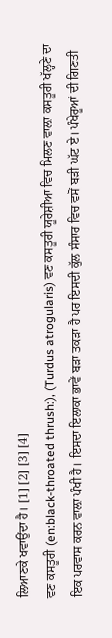ਲਿਆਣਕੇ ਖਵਾਉਂਦਾ ਹੈ। [1] [2] [3] [4]
ਵਣ ਕਸਤੂਰੀ (en:black-throated thrush:), (Turdus atrogularis) ਵਣ ਕਸਤੂਰੀ ਯੂਰੇਸ਼ੀਆ ਵਿਚ ਮਿਲਣ ਵਾਲ਼ਾ ਕਸਤੂਰੀ ਖੱਲ੍ਹਣੇ ਦਾ ਇਕ ਪਰਵਾਸ ਕਰਨ ਵਾਲ਼ਾ ਪੰਖੀ ਹੈ। ਇਸਦਾ ਇਲਾਕਾ ਭਾਵੇਂ ਬੜਾ ਤਕੜਾ ਹੈ ਪਰ ਇਸਦੀ ਕੁੱਲ ਸੰਸਾਰ ਵਿਚ ਵਸੋਂ ਬੜੀ ਘੱਟ ਏ। ਪੰਖੇਰੂਆਂ ਦੀ ਗਿਣਤੀ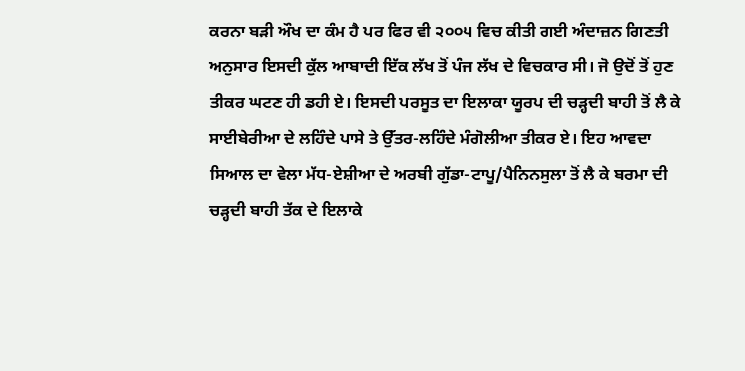ਕਰਨਾ ਬੜੀ ਔਖ ਦਾ ਕੰਮ ਹੈ ਪਰ ਫਿਰ ਵੀ ੨੦੦੫ ਵਿਚ ਕੀਤੀ ਗਈ ਅੰਦਾਜ਼ਨ ਗਿਣਤੀ ਅਨੁਸਾਰ ਇਸਦੀ ਕੁੱਲ ਆਬਾਦੀ ਇੱਕ ਲੱਖ ਤੋਂ ਪੰਜ ਲੱਖ ਦੇ ਵਿਚਕਾਰ ਸੀ। ਜੋ ਉਦੋਂ ਤੋਂ ਹੁਣ ਤੀਕਰ ਘਟਣ ਹੀ ਡਹੀ ਏ। ਇਸਦੀ ਪਰਸੂਤ ਦਾ ਇਲਾਕਾ ਯੂਰਪ ਦੀ ਚੜ੍ਹਦੀ ਬਾਹੀ ਤੋਂ ਲੈ ਕੇ ਸਾਈਬੇਰੀਆ ਦੇ ਲਹਿੰਦੇ ਪਾਸੇ ਤੇ ਉੱਤਰ-ਲਹਿੰਦੇ ਮੰਗੋਲੀਆ ਤੀਕਰ ਏ। ਇਹ ਆਵਦਾ ਸਿਆਲ ਦਾ ਵੇਲਾ ਮੱਧ-ਏਸ਼ੀਆ ਦੇ ਅਰਬੀ ਗੁੱਡਾ-ਟਾਪੂ/ਪੈਨਿਨਸੁਲਾ ਤੋਂ ਲੈ ਕੇ ਬਰਮਾ ਦੀ ਚੜ੍ਹਦੀ ਬਾਹੀ ਤੱਕ ਦੇ ਇਲਾਕੇ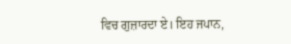ਵਿਚ ਗੁਜ਼ਾਰਦਾ ਏ। ਇਹ ਜਪਾਨ,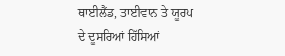ਥਾਈਲੈਂਡ, ਤਾਈਵਾਨ ਤੇ ਯੂਰਪ ਦੇ ਦੂਸਰਿਆਂ ਹਿੱਸਿਆਂ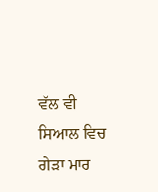ਵੱਲ ਵੀ ਸਿਆਲ ਵਿਚ ਗੇੜਾ ਮਾਰ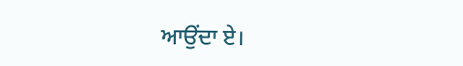ਆਉਂਦਾ ਏ।